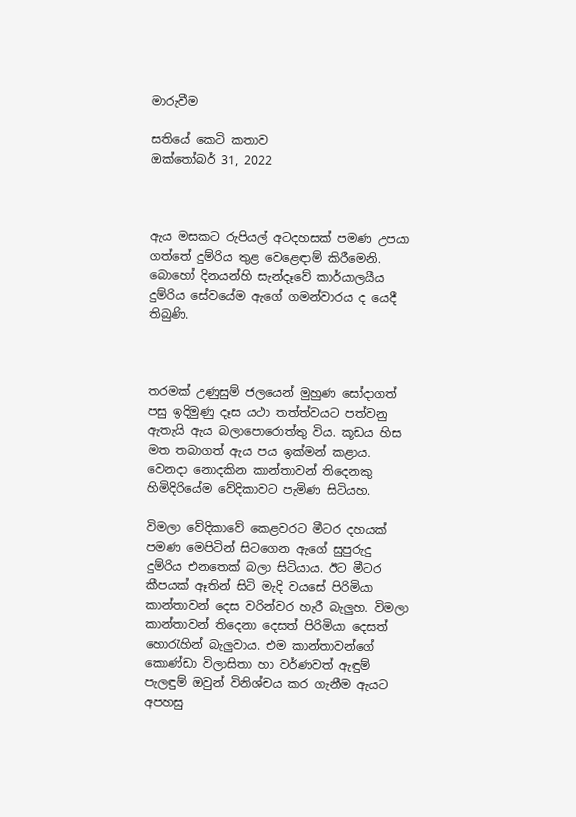මාරුවීම

සතියේ කෙටි කතාව
ඔක්තෝබර් 31, 2022



ඇය මසකට රුපියල් අටදහසක් පමණ උපයා ගත්තේ දුම්රිය තුළ වෙළෙඳාම් කිරීමෙනි. බොහෝ දිනයන්හි සැන්දෑවේ කාර්යාලයීය දුම්රිය සේවයේම ඇගේ ගමන්වාරය ද යෙදී තිබුණි.



තරමක් උණුසුම් ජලයෙන් මුහුණ සෝදාගත් පසු ඉදිමුණු දෑස යථා තත්ත්වයට පත්වනු ඇතැයි ඇය බලාපොරොත්තු විය. කූඩය හිස මත තබාගත් ඇය පය ඉක්මන් කළාය. වෙනදා නොදකින කාන්තාවන් තිදෙනකු හිමිදිරියේම වේදිකාවට පැමිණ සිටියහ.

විමලා වේදිකාවේ කෙළවරට මීටර දහයක් පමණ මෙපිටින් සිටගෙන ඇගේ සුපුරුදු දුම්රිය එනතෙක් බලා සිටියාය. ඊට මීටර කීපයක් ඈතින් සිටි මැදි වයසේ පිරිමියා කාන්තාවන් දෙස වරින්වර හැරී බැලුහ. විමලා කාන්තාවන් තිදෙනා දෙසත් පිරිමියා දෙසත් හොරැහින් බැලුවාය. එම කාන්තාවන්ගේ කොණ්ඩා විලාසිතා හා වර්ණවත් ඇඳුම් පැලඳුම් ඔවුන් විනිශ්චය කර ගැනීම ඇයට අපහසු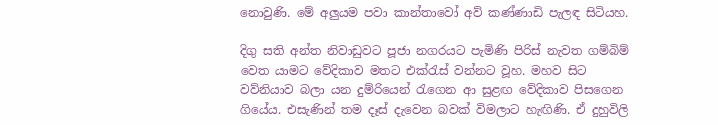නොවුණි. මේ අලුයම පවා කාන්තාවෝ අව් කණ්ණාඩි පැලඳ සිටියහ.

දිගු සති අන්ත නිවාඩුවට පූජා නගරයට පැමිණි පිරිස් නැවත ගම්බිම් වෙත යාමට වේදිකාව මතට එක්රැස් වන්නට වූහ. මහව සිට වව්නියාව බලා යන දුම්රියෙන් රැගෙන ආ සුළඟ වේදිකාව පිසගෙන ගියේය. එසැණින් තම දෑස් දැවෙන බවක් විමලාට හැඟිණි. ඒ දුහුවිලි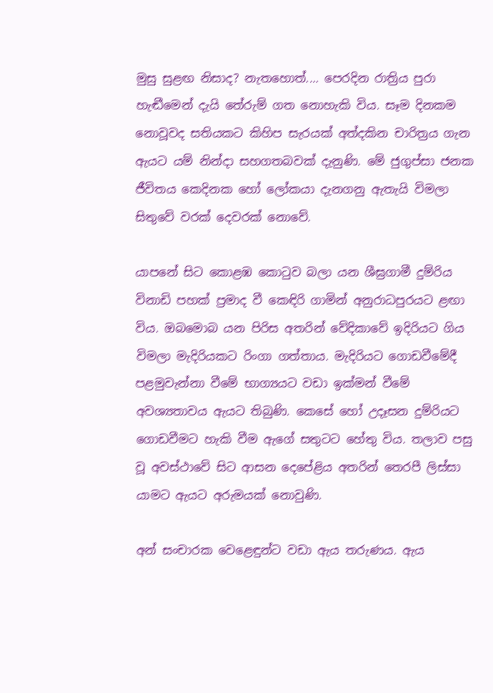මුසු සුළඟ නිසාද? නැතහොත්.... පෙරදින රාත්‍රිය පුරා හැඬීමෙන් දැයි තේරුම් ගත නොහැකි විය. සෑම දිනකම නොවූවද සතියකට කිහිප සැරයක් අත්දකින චාරිත්‍රය ගැන ඇයට යම් නින්දා සහගතබවක් දැනුණි. මේ ජුගුප්සා ජනක ජීවිතය කෙදිනක හෝ ලෝකයා දැනගනු ඇතැයි විමලා සිතුවේ වරක් දෙවරක් නොවේ.

යාපනේ සිට කොළඹ කොටුව බලා යන ශීඝ්‍රගාමී දුම්රිය විනාඩි පහක් ප්‍රමාද වී කෙඳිරි ගාමින් අනුරාධපුරයට ළඟා විය. ඔබමොබ යන පිරිස අතරින් වේදිකාවේ ඉදිරියට ගිය විමලා මැදිරියකට රිංගා ගත්තාය. මැදිරියට ගොඩවීමේදී පළමුවැන්නා වීමේ භාග්‍යයට වඩා ඉක්මන් වීමේ අවශ්‍යතාවය ඇයට තිබුණි. කෙසේ හෝ උදෑසන දුම්රියට ගොඩවීමට හැකි වීම ඇගේ සතුටට හේතු විය. තලාව පසු වූ අවස්ථාවේ සිට ආසන දෙපේළිය අතරින් තෙරපී ලිස්සා යාමට ඇයට අරුමයක් නොවුණි.

අන් සංචාරක වෙළෙඳුන්ට වඩා ඇය තරුණය. ඇය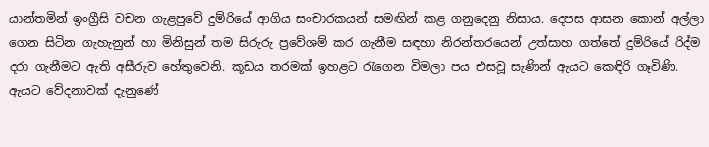යාන්තමින් ඉංග්‍රීසි වචන ගැළපුවේ දුම්රියේ ආගිය සංචාරකයන් සමඟින් කළ ගනුදෙනු නිසාය. දෙපස ආසන කොන් අල්ලා ගෙන සිටින ගැහැනුන් හා මිනිසුන් තම සිරුරු ප්‍රවේශම් කර ගැනීම සඳහා නිරන්තරයෙන් උත්සාහ ගත්තේ දුම්රියේ රිද්ම දරා ගැනීමට ඇති අසීරුව හේතුවෙනි. කූඩය තරමක් ඉහළට රැගෙන විමලා පය එසවූ සැණින් ඇයට කෙඳිරි ගෑවිණි. ඇයට වේදනාවක් දැනුණේ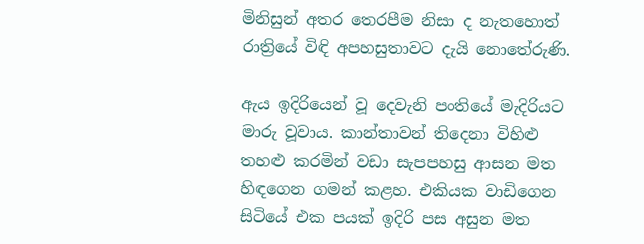මිනිසුන් අතර තෙරපීම නිසා ද නැතහොත් රාත්‍රියේ විඳි අපහසුතාවට දැයි නොතේරුණි.

ඇය ඉදිරියෙන් වූ දෙවැනි පංතියේ මැදිරියට මාරු වූවාය. කාන්තාවන් තිදෙනා විහිළු තහළු කරමින් වඩා සැපපහසු ආසන මත හිඳගෙන ගමන් කළහ. එකියක වාඩිගෙන සිටියේ එක පයක් ඉදිරි පස අසුන මත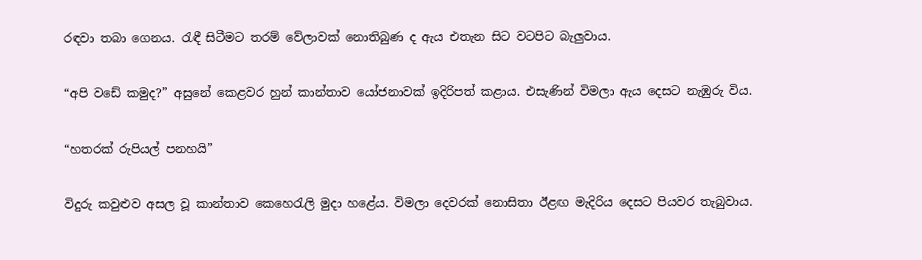රඳවා තබා ගෙනය. රැඳී සිටීමට තරම් වේලාවක් නොතිබුණ ද ඇය එතැන සිට වටපිට බැලුවාය.

“අපි වඩේ කමුද?” අසුනේ කෙළවර හුන් කාන්තාව යෝජනාවක් ඉදිරිපත් කළාය. එසැණින් විමලා ඇය දෙසට නැඹුරු විය.

“හතරක් රුපියල් පනහයි”

විදුරු කවුළුව අසල වූ කාන්තාව කෙහෙරැලි මුදා හළේය. විමලා දෙවරක් නොසිතා ඊළඟ මැදිරිය දෙසට පියවර තැබුවාය.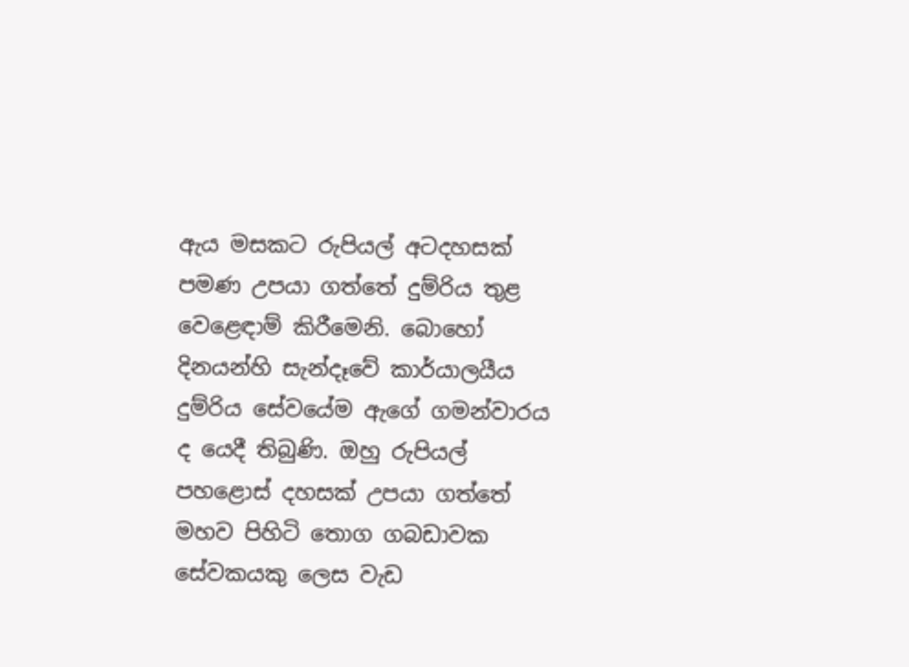ඇය මසකට රුපියල් අටදහසක් පමණ උපයා ගත්තේ දුම්රිය තුළ වෙළෙඳාම් කිරීමෙනි. බොහෝ දිනයන්හි සැන්දෑවේ කාර්යාලයීය දුම්රිය සේවයේම ඇගේ ගමන්වාරය ද යෙදී තිබුණි. ඔහු රුපියල් පහළොස් දහසක් උපයා ගත්තේ මහව පිහිටි තොග ගබඩාවක සේවකයකු ලෙස වැඩ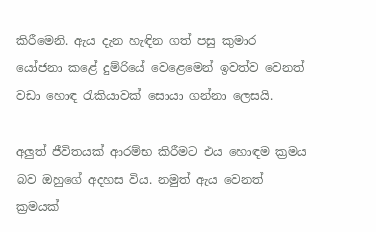කිරීමෙනි. ඇය දැන හැඳින ගත් පසු කුමාර යෝජනා කළේ දුම්රියේ වෙළෙමෙන් ඉවත්ව වෙනත් වඩා හොඳ රැකියාවක් සොයා ගන්නා ලෙසයි.

අලුත් ජීවිතයක් ආරම්භ කිරීමට එය හොඳම ක්‍රමය බව ඔහුගේ අදහස විය. නමුත් ඇය වෙනත් ක්‍රමයක්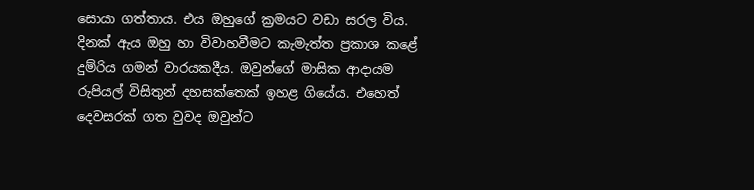සොයා ගත්තාය. එය ඔහුගේ ක්‍රමයට වඩා සරල විය. දිනක් ඇය ඔහු හා විවාහවීමට කැමැත්ත ප්‍රකාශ කළේ දුම්රිය ගමන් වාරයකදීය. ඔවුන්ගේ මාසික ආදායම රුපියල් විසිතුන් දහසක්තෙක් ඉහළ ගියේය. එහෙත් දෙවසරක් ගත වුවද ඔවුන්ට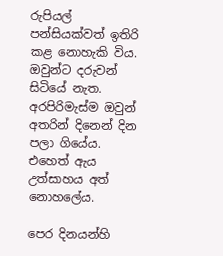රුපියල් පන්සියක්වත් ඉතිරි කළ නොහැකි විය. ඔවුන්ට දරුවන් සිටියේ නැත. අරපිරිමැස්ම ඔවුන් අතරින් දිනෙන් දින පලා ගියේය. එහෙත් ඇය උත්සාහය අත් නොහලේය.

පෙර දිනයන්හි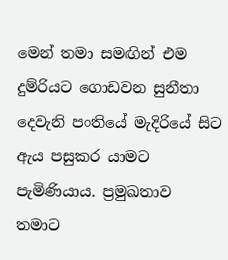මෙන් තමා සමඟින් එම දුම්රියට ගොඩවන සුනීතා දෙවැනි පංතියේ මැදිරියේ සිට ඇය පසුකර යාමට පැමිණියාය. ප්‍රමුඛතාව තමාට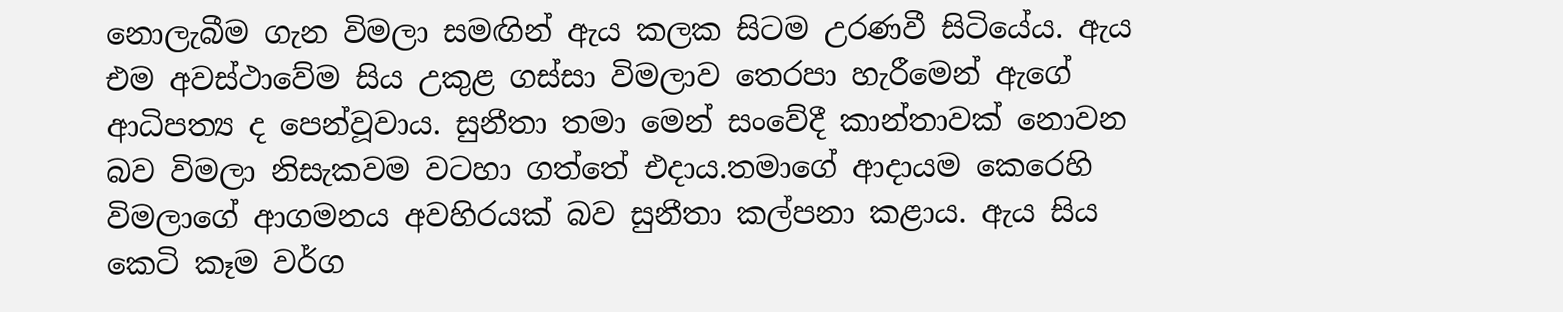නොලැබීම ගැන විමලා සමඟින් ඇය කලක සිටම උරණවී සිටියේය. ඇය එම අවස්ථාවේම සිය උකුළ ගස්සා විමලාව තෙරපා හැරීමෙන් ඇගේ ආධිපත්‍ය ද පෙන්වූවාය. සුනීතා තමා මෙන් සංවේදී කාන්තාවක් නොවන බව විමලා නිසැකවම වටහා ගත්තේ එදාය.තමාගේ ආදායම කෙරෙහි විමලාගේ ආගමනය අවහිරයක් බව සුනීතා කල්පනා කළාය. ඇය සිය කෙටි කෑම වර්ග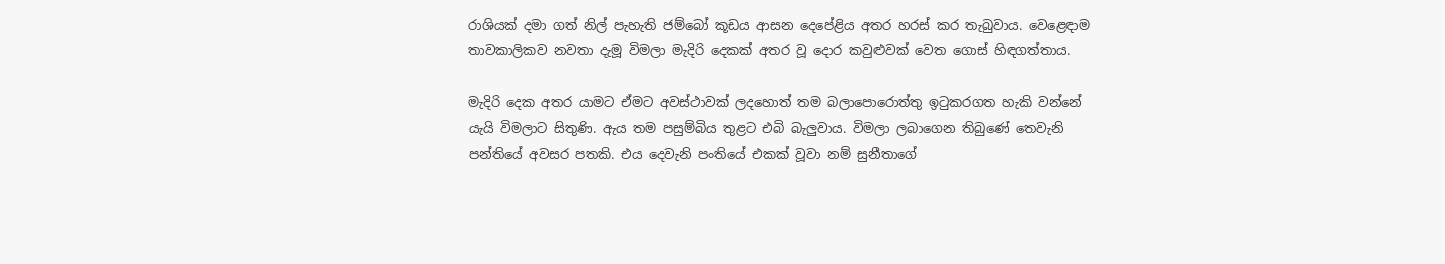රාශියක් දමා ගත් නිල් පැහැති ජම්බෝ කූඩය ආසන දෙපේළිය අතර හරස් කර තැබුවාය. වෙළෙඳාම තාවකාලිකව නවතා දැමූ විමලා මැදිරි දෙකක් අතර වූ දොර කවුළුවක් වෙත ගොස් හිඳගත්තාය.

මැදිරි දෙක අතර යාමට ඒමට අවස්ථාවක් ලදහොත් තම බලාපොරොත්තු ඉටුකරගත හැකි වන්නේ යැයි විමලාට සිතුණි. ඇය තම පසුම්බිය තුළට එබි බැලුවාය. විමලා ලබාගෙන තිබුණේ තෙවැනි පන්තියේ අවසර පතකි. එය දෙවැනි පංතියේ එකක් වූවා නම් සුනීතාගේ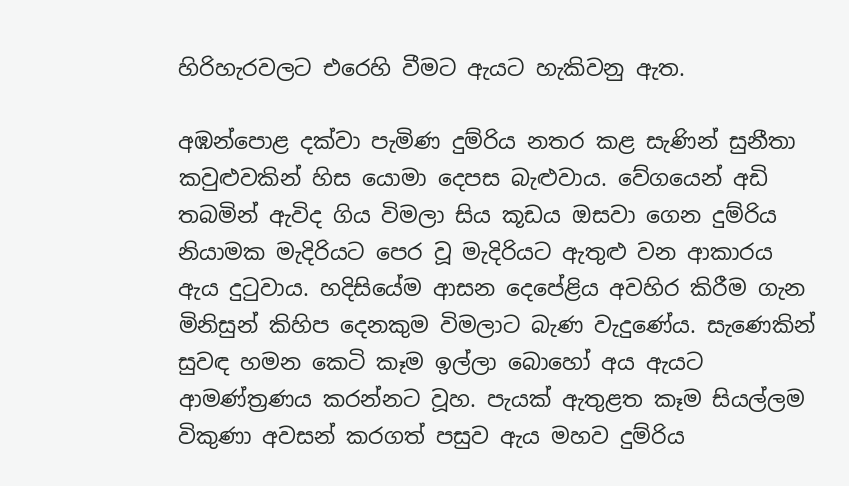හිරිහැරවලට එරෙහි වීමට ඇයට හැකිවනු ඇත.

අඹන්පොළ දක්වා පැමිණ දුම්රිය නතර කළ සැණින් සුනීතා කවුළුවකින් හිස යොමා දෙපස බැළුවාය. වේගයෙන් අඩි තබමින් ඇවිද ගිය විමලා සිය කූඩය ඔසවා ගෙන දුම්රිය නියාමක මැදිරියට පෙර වූ මැදිරියට ඇතුළු වන ආකාරය ඇය දුටුවාය. හදිසියේම ආසන දෙපේළිය අවහිර කිරීම ගැන මිනිසුන් කිහිප දෙනකුම විමලාට බැණ වැදුණේය. සැණෙකින් සුවඳ හමන කෙටි කෑම ඉල්ලා බොහෝ අය ඇයට ආමණ්ත්‍රණය කරන්නට වූහ. පැයක් ඇතුළත කෑම සියල්ලම විකුණා අවසන් කරගත් පසුව ඇය මහව දුම්රිය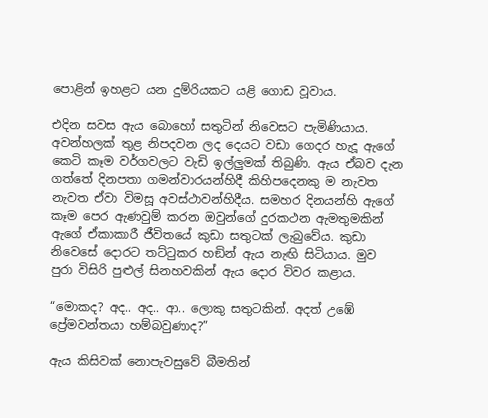පොළින් ඉහළට යන දුම්රියකට යළි ගොඩ වූවාය.

එදින සවස ඇය බොහෝ සතුටින් නිවෙසට පැමිණියාය. අවන්හලක් තුළ නිපදවන ලද දෙයට වඩා ගෙදර හැදූ ඇගේ කෙටි කෑම වර්ගවලට වැඩි ඉල්ලුමක් තිබුණි. ඇය ඒබව දැන ගත්තේ දිනපතා ගමන්වාරයන්හිදී කිහිපදෙනකු ම නැවත නැවත ඒවා විමසූ අවස්ථාවන්හිදීය. සමහර දිනයන්හි ඇගේ කෑම පෙර ඇණවුම් කරන ඔවුන්ගේ දුරකථන ඇමතුමකින් ඇගේ ඒකාකාරී ජීවිතයේ කුඩා සතුටක් ලැබුවේය. කුඩා නිවෙසේ දොරට තට්ටුකර හඞින් ඇය නැඟි සිටියාය. මුව පුරා විසිරි පුළුල් සිනහවකින් ඇය දොර විවර කළාය.

“මොකද? අද.. අද.. ආ.. ලොකු සතුටකින්. අදත් උඹේ ප්‍රේමවන්තයා හම්බවුණාද?”

ඇය කිසිවක් නොපැවසුවේ බීමතින්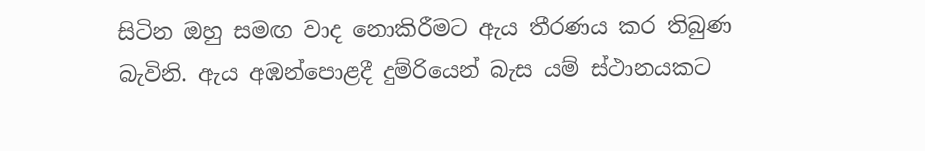සිටින ඔහු සමඟ වාද නොකිරීමට ඇය තීරණය කර තිබුණ බැවිනි. ඇය අඹන්පොළදී දුම්රියෙන් බැස යම් ස්ථානයකට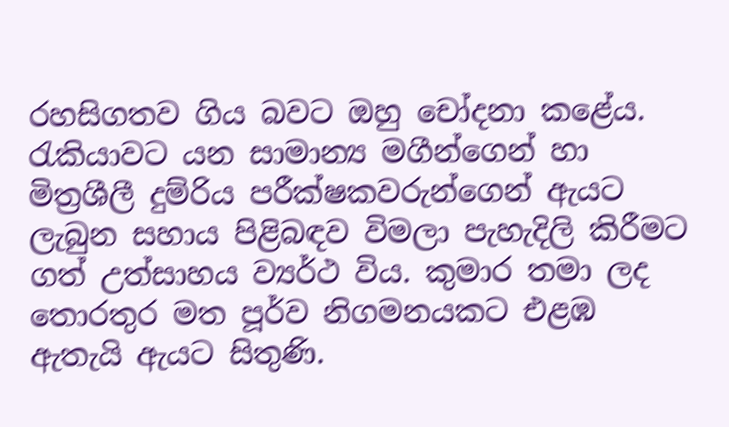රහසිගතව ගිය බවට ඔහු චෝදනා කළේය. රැකියාවට යන සාමාන්‍ය මගීන්ගෙන් හා මිත්‍රශීලී දුම්රිය පරීක්ෂකවරුන්ගෙන් ඇයට ලැබුන සහාය පිළිබඳව විමලා පැහැදිලි කිරීමට ගත් උත්සාහය ව්‍යර්ථ විය. කුමාර තමා ලද තොරතුර මත පූර්ව නිගමනයකට එළඹ ඇතැයි ඇයට සිතුණි.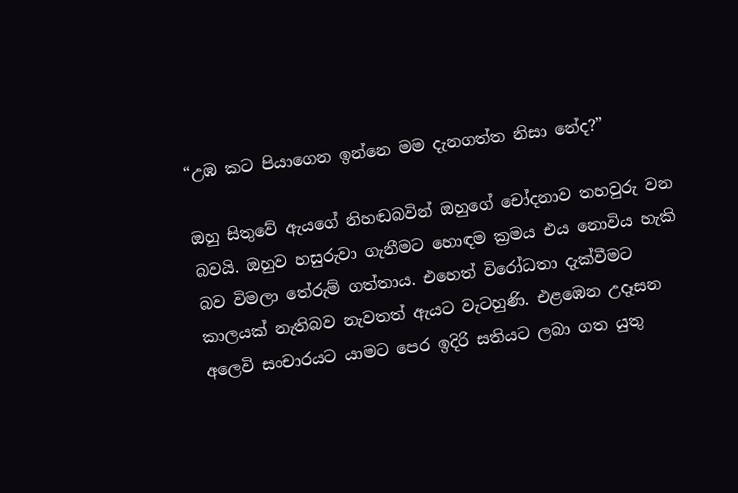“උඹ කට පියාගෙන ඉන්නෙ මම දැනගත්ත නිසා නේද?”

ඔහු සිතුවේ ඇයගේ නිහඬබවින් ඔහුගේ චෝදනාව තහවුරු වන බවයි. ඔහුව හසුරුවා ගැනීමට හොඳම ක්‍රමය එය නොවිය හැකි බව විමලා තේරුම් ගත්තාය. එහෙත් විරෝධතා දැක්වීමට කාලයක් නැතිබව නැවතත් ඇයට වැටහුණි. එළඹෙන උදෑසන අලෙවි සංචාරයට යාමට පෙර ඉදිරි සතියට ලබා ගත යුතු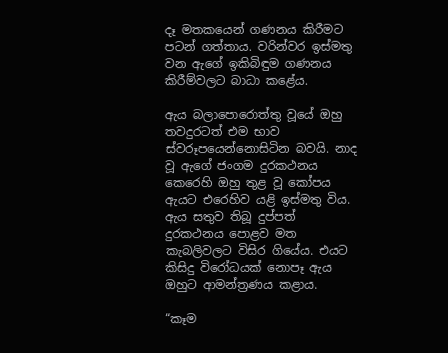දෑ මතකයෙන් ගණනය කිරීමට පටන් ගත්තාය. වරින්වර ඉස්මතු වන ඇගේ ඉකිබිඳුම ගණනය කිරීම්වලට බාධා කළේය.

ඇය බලාපොරොත්තු වූයේ ඔහු තවදුරටත් එම භාව ස්වරූපයෙන්නොසිටින බවයි. නාද වූ ඇගේ ජංගම දුරකථනය කෙරෙහි ඔහු තුළ වූ කෝපය ඇයට එරෙහිව යළි ඉස්මතු විය. ඇය සතුව තිබූ දුප්පත් දුරකථනය පොළව මත කැබලිවලට විසිර ගියේය. එයට කිසිදු විරෝධයක් නොපෑ ඇය ඔහුට ආමන්ත්‍රණය කළාය.

“කෑම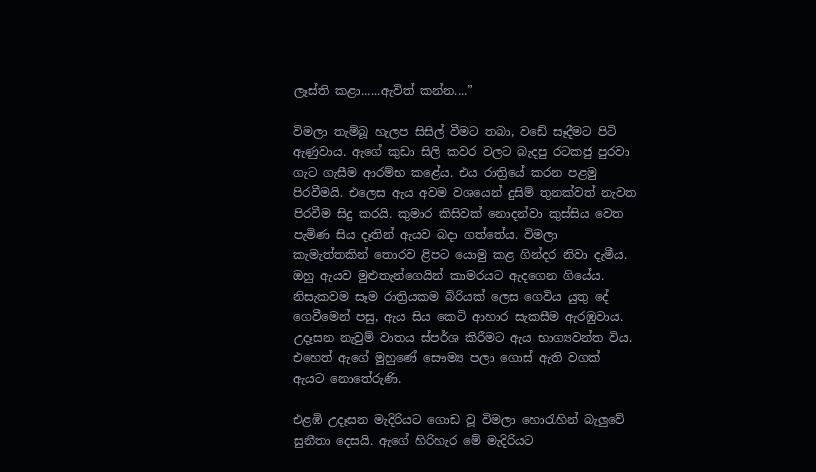ලෑස්ති කළා......ඇවිත් කන්න....”

විමලා තැම්බූ හැලප සිසිල් වීමට තබා, වඩේ සෑදීමට පිටි ඇණුවාය. ඇගේ කුඩා සිලි කවර වලට බැදපු රටකජු පුරවා ගැට ගැසීම ආරම්භ කළේය. එය රාත්‍රියේ කරන පළමු පිරවීමයි. එලෙස ඇය අවම වශයෙන් දුසිම් තුනක්වත් නැවත පිරවීම සිදු කරයි. කුමාර කිසිවක් නොදන්වා කුස්සිය වෙත පැමිණ සිය දෑතින් ඇයව බදා ගත්තේය. විමලා කැමැත්තකින් තොරව ළිපට යොමු කළ ගින්දර නිවා දැමීය. ඔහු ඇයව මුළුතැන්ගෙයින් කාමරයට ඇදගෙන ගියේය. නිසැකවම සෑම රාත්‍රියකම බිරියක් ලෙස ගෙවිය යුතු දේ ගෙවීමෙන් පසු, ඇය සිය කෙටි ආහාර සැකසීම ඇරඹුවාය. උදෑසන නැවුම් වාතය ස්පර්ශ කිරීමට ඇය භාග්‍යවන්ත විය. එහෙත් ඇගේ මුහුණේ සෞම්‍ය පලා ගොස් ඇති වගක් ඇයට නොතේරුණි.

එළඹි උදෑසන මැදිරියට ගොඩ වූ විමලා හොරැහින් බැලුවේ සුනීතා දෙසයි. ඇගේ හිරිහැර මේ මැදිරියට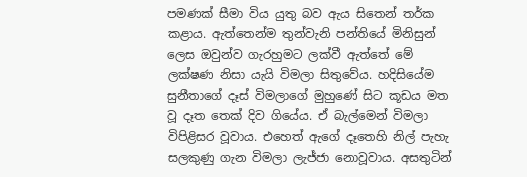පමණක් සීමා විය යුතු බව ඇය සිතෙන් තර්ක කළාය. ඇත්තෙන්ම තුන්වැනි පන්තියේ මිනිසුන් ලෙස ඔවුන්ව ගැරහුමට ලක්වී ඇත්තේ මේ ලක්ෂණ නිසා යැයි විමලා සිතුවේය. හදිසියේම සුනීතාගේ දෑස් විමලාගේ මුහුණේ සිට කූඩය මත වූ දෑත තෙක් දිව ගියේය. ඒ බැල්මෙන් විමලා විපිළිසර වූවාය. එහෙත් ඇගේ දෑතෙහි නිල් පැහැ සලකුණු ගැන විමලා ලැජ්ජා නොවූවාය. අසතුටින්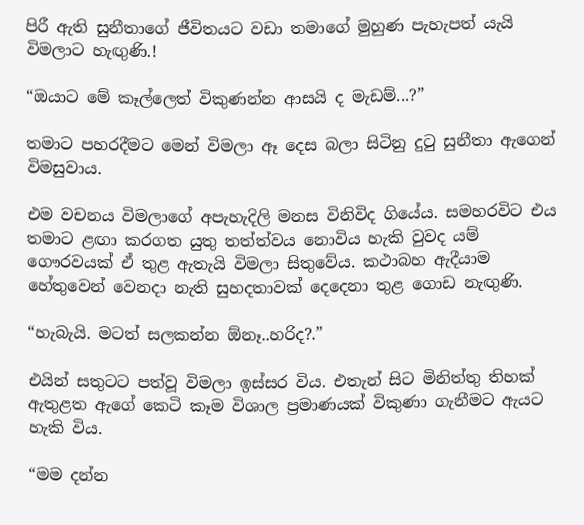පිරී ඇති සුනීතාගේ ජීවිතයට වඩා තමාගේ මුහුණ පැහැපත් යැයි විමලාට හැඟුණි.!

“ඔයාට මේ කෑල්ලෙත් විකුණන්න ආසයි ද මැඩම්...?”

තමාට පහරදීමට මෙන් විමලා ඈ දෙස බලා සිටිනු දුටු සුනීතා ඇගෙන් විමසුවාය.

එම වචනය විමලාගේ අපැහැදිලි මනස විනිවිද ගියේය. සමහරවිට එය තමාට ළඟා කරගත යුතු තත්ත්වය නොවිය හැකි වුවද යම් ගෞරවයක් ඒ තුළ ඇතැයි විමලා සිතුවේය. කථාබහ ඇදීයාම හේතුවෙන් වෙනදා නැති සුහදතාවක් දෙදෙනා තුළ ගොඩ නැඟුණි.

“හැබැයි. මටත් සලකන්න ඕනෑ..හරිද?.”

එයින් සතුටට පත්වූ විමලා ඉස්සර විය. එතැන් සිට මිනිත්තු තිහක් ඇතුළත ඇගේ කෙටි කෑම විශාල ප්‍රමාණයක් විකුණා ගැනීමට ඇයට හැකි විය.

“මම දන්න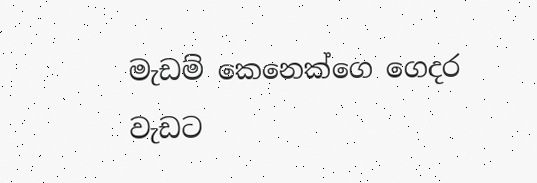මැඩම් කෙනෙක්ගෙ ගෙදර වැඩට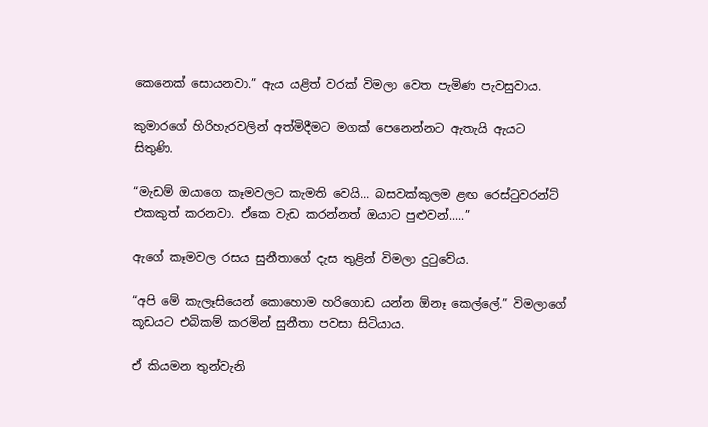කෙනෙක් සොයනවා.” ඇය යළිත් වරක් විමලා වෙත පැමිණ පැවසුවාය.

කුමාරගේ හිරිහැරවලින් අත්මිදීමට මගක් පෙනෙන්නට ඇතැයි ඇයට සිතුණි.

“මැඩම් ඔයාගෙ කෑමවලට කැමති වෙයි... බසවක්කුලම ළඟ රෙස්ටුවරන්ට් එකකුත් කරනවා. ඒකෙ වැඩ කරන්නත් ඔයාට පුළුවන්.....”

ඇගේ කෑමවල රසය සුනීතාගේ දැස තුළින් විමලා දුටුවේය.

“අපි මේ කැලෑසියෙන් කොහොම හරිගොඩ යන්න ඕනෑ කෙල්ලේ.” විමලාගේ කූඩයට එබිකම් කරමින් සුනීතා පවසා සිටියාය.

ඒ කියමන තුන්වැනි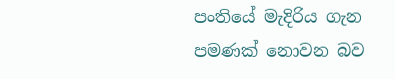පංතියේ මැදිරිය ගැන පමණක් නොවන බව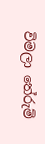විමලා තේරුම්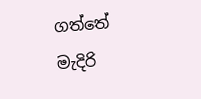ගත්තේ මැදිරි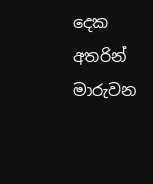දෙක අතරින් මාරුවන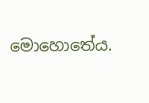මොහොතේය.